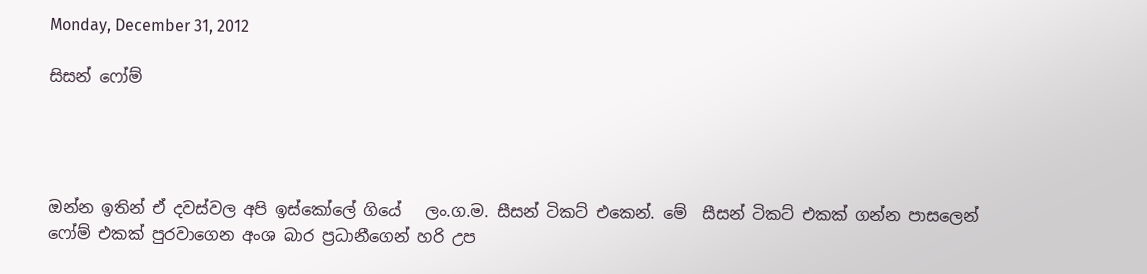Monday, December 31, 2012

සිසන් ෆෝම්




ඔන්න ඉතින් ඒ දවස්වල අපි ඉස්කෝලේ ගියේ   ලං.ග.ම. සීසන් ටිකට් එකෙන්. මේ  සීසන් ටිකට් එකක් ගන්න පාසලෙන් ෆෝම් එකක් පුරවාගෙන අංශ බාර ප්‍රධානීගෙන් හරි උප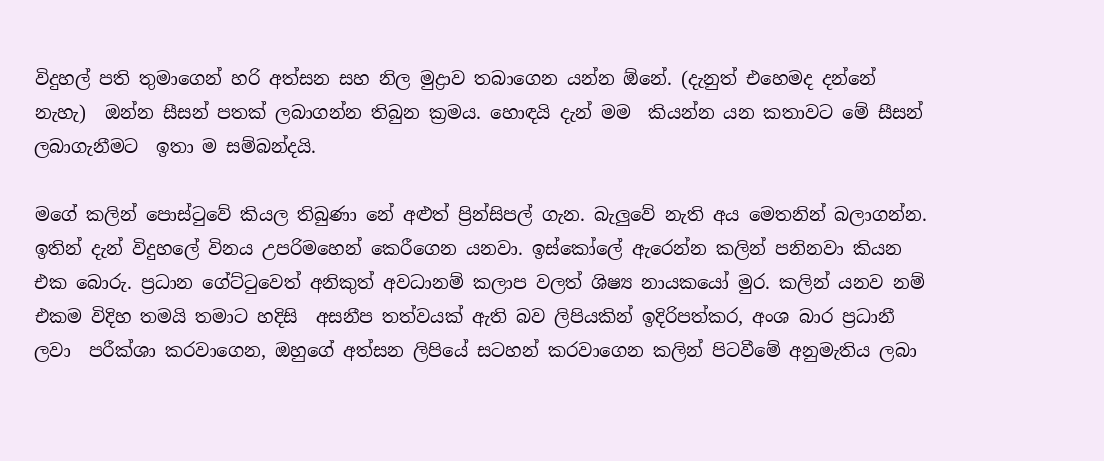විදුහල් පති තුමාගෙන් හරි අත්සන සහ නිල මුද්‍රාව තබාගෙන යන්න ඕනේ. (දැනුත් එහෙමද දන්නේ නැහැ)  ඔන්න සීසන් පතක් ලබාගන්න තිබුන ක්‍රමය. හොඳයි දැන් මම  කියන්න යන කතාවට මේ සීසන් ලබාගැනීමට  ඉතා ම සම්බන්දයි.

මගේ කලින් පොස්ටුවේ කියල තිබුණා නේ අළුත් ප්‍රින්සිපල් ගැන. බැලුවේ නැති අය මෙතනින් බලාගන්න. ඉතින් දැන් විදුහලේ විනය උපරිමහෙන් කෙරීගෙන යනවා. ඉස්කෝලේ ඇරෙන්න කලින් පනිනවා කියන එක බොරු. ප්‍රධාන ගේට්ටුවෙත් අනිකුත් අවධානම් කලාප වලත් ශිෂ්‍ය නායකයෝ මුර. කලින් යනව නම්  එකම විදිහ තමයි තමාට හදිසි  අසනීප තත්වයක් ඇති බව ලිපියකින් ඉදිරිපත්කර, අංශ බාර ප්‍රධානී ලවා  පරීක්ශා කරවාගෙන, ඔහුගේ අත්සන ලිපියේ සටහන් කරවාගෙන කලින් පිටවීමේ අනුමැතිය ලබා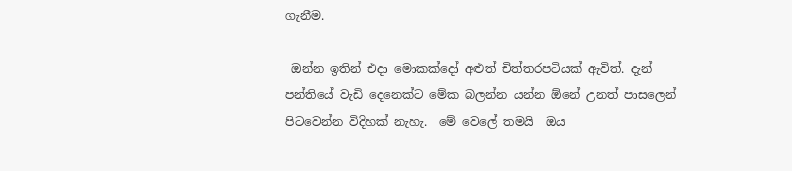ගැනීම.

 ඔන්න ඉතින් එදා මොකක්දෝ අළුත් චිත්තරපටියක් ඇවිත්. දැන් පන්තියේ වැඩි දෙනෙක්ට මේක බලන්න යන්න ඕනේ උනත් පාසලෙන් පිටවෙන්න විදිහක් නැහැ.  මේ වෙලේ තමයි  ඔය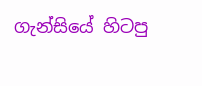ගැන්සියේ හිටපු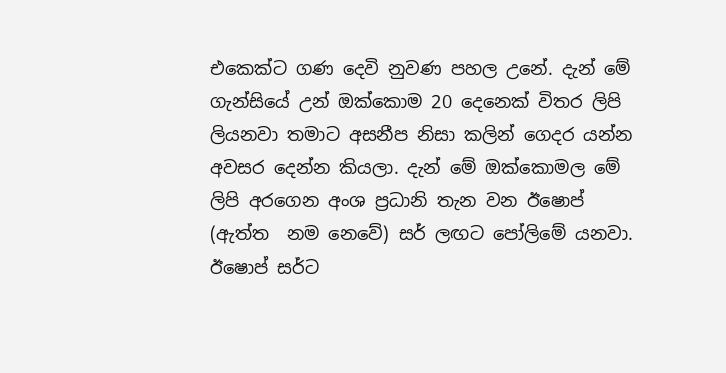එකෙක්ට ගණ දෙවි නුවණ පහල උනේ. දැන් මේ ගැන්සියේ උන් ඔක්කොම 20 දෙනෙක් විතර ලිපි ලියනවා තමාට අසනීප නිසා කලින් ගෙදර යන්න අවසර දෙන්න කියලා. දැන් මේ ඔක්කොමල මේ ලිපි අරගෙන අංශ ප්‍රධානි තැන වන ඊෂොප් (ඇත්ත  නම නෙවේ) සර් ලඟට පෝලිමේ යනවා. ඊෂොප් සර්ට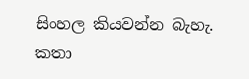සිංහල කියවන්න බැහැ. කතා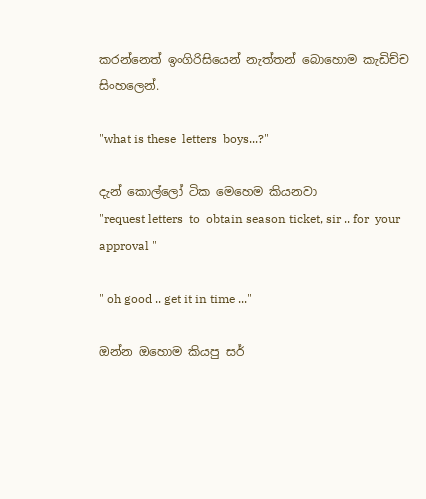කරන්නෙත් ඉංගිරිසියෙන් නැත්තන් බොහොම කැඩිච්ච සිංහලෙන්.

"what is these  letters  boys...?"

දැන් කොල්ලෝ ටික මෙහෙම කියනවා
"request letters  to  obtain season ticket, sir .. for  your approval "

" oh good .. get it in time ..."

ඔන්න ඔහොම කියපු සර්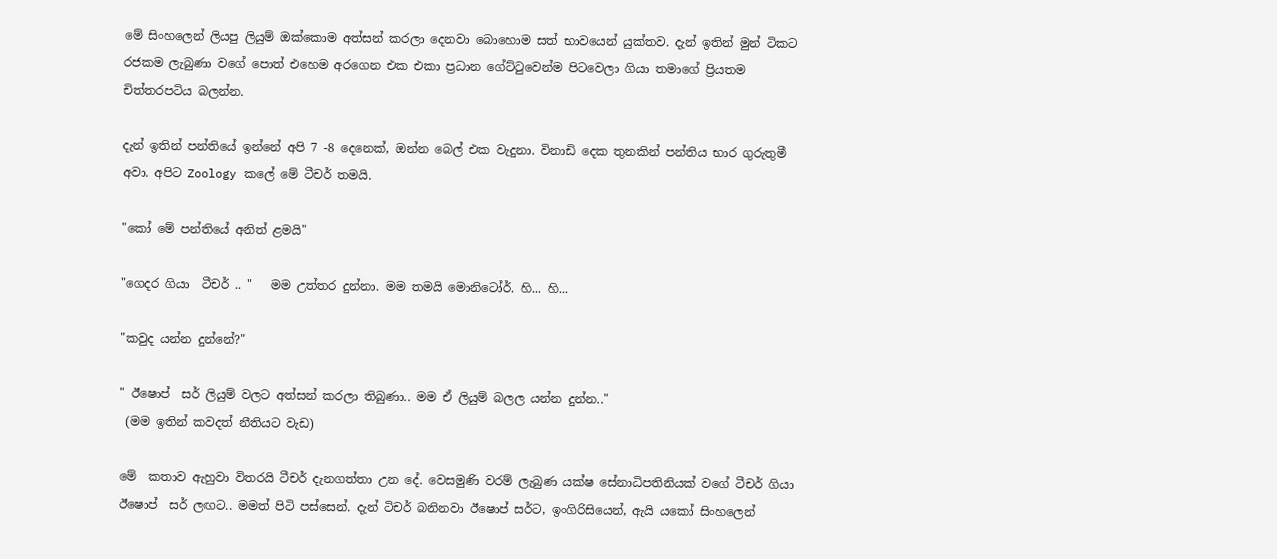මේ සිංහලෙන් ලියපු ලියුම් ඔක්කොම අත්සන් කරලා දෙනවා බොහොම සත් භාවයෙන් යුක්තව. දැන් ඉතින් මුන් ටිකට රජකම ලැබුණා වගේ පොත් එහෙම අරගෙන එක එකා ප්‍රධාන ගේට්ටුවෙන්ම පිටවෙලා ගියා තමාගේ ප්‍රියතම චිත්තරපටිය බලන්න.

දැන් ඉතින් පන්තියේ ඉන්නේ අපි 7 -8 දෙනෙක්, ඔන්න බෙල් එක වැදුනා. විනාඩි දෙක තුනකින් පන්තිය භාර ගුරුතුමී අවා. අපිට Zoology කලේ මේ ටීචර් තමයි.

"කෝ මේ පන්තියේ අනිත් ළමයි"

"ගෙදර ගියා  ටීචර් .. "   මම උත්තර දුන්නා. මම තමයි මොනිටෝර්. හි... හි...

"කවුද යන්න දුන්නේ?"

" ඊෂොප්  සර් ලියුම් වලට අත්සන් කරලා තිබුණා.. මම ඒ ලියුම් බලල යන්න දුන්න.."
 (මම ඉතින් කවදත් නීතියට වැඩ)

මේ  කතාව ඇහුවා විතරයි ටීචර් දැනගත්තා උන දේ. වෙසමුණි වරම් ලැබුණ යක්ෂ සේනාධිපතිනියක් වගේ ටීචර් ගියා  ඊෂොප්  සර් ලඟට.. මමත් පිටි පස්සෙන්. දැන් ටිචර් බනිනවා ඊෂොප් සර්ට, ඉංගිරිසියෙන්, ඇයි යකෝ සිංහලෙන්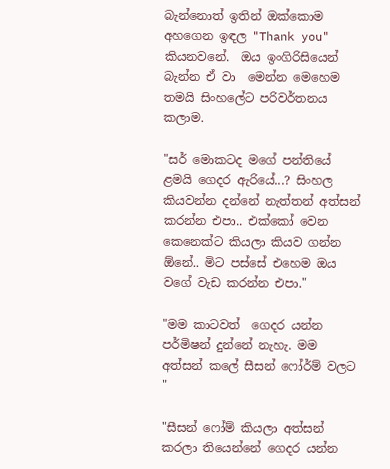බැන්නොත් ඉතින් ඔක්කොම අහගෙන ඉඳල "Thank you" කියනවනේ.  ඔය ඉංගිරිසියෙන් බැන්න ඒ වා  මෙන්න මෙහෙම තමයි සිංහලේට පරිවර්තනය කලාම.

"සර් මොකටද මගේ පන්තියේ ළමයි ගෙදර ඇරියේ...? සිංහල කියවන්න දන්නේ නැත්තන් අත්සන් කරන්න එපා.. එක්කෝ වෙන කෙනෙක්ට කියලා කියව ගන්න ඕනේ.. මිට පස්සේ එහෙම ඔය වගේ වැඩ කරන්න එපා."

"මම කාටවත්  ගෙදර යන්න පර්මිෂන් දුන්නේ නැහැ. මම අත්සන් කලේ සීසන් ෆෝර්ම් වලට "

"සීසන් ෆෝම් කියලා අත්සන් කරලා තියෙන්නේ ගෙදර යන්න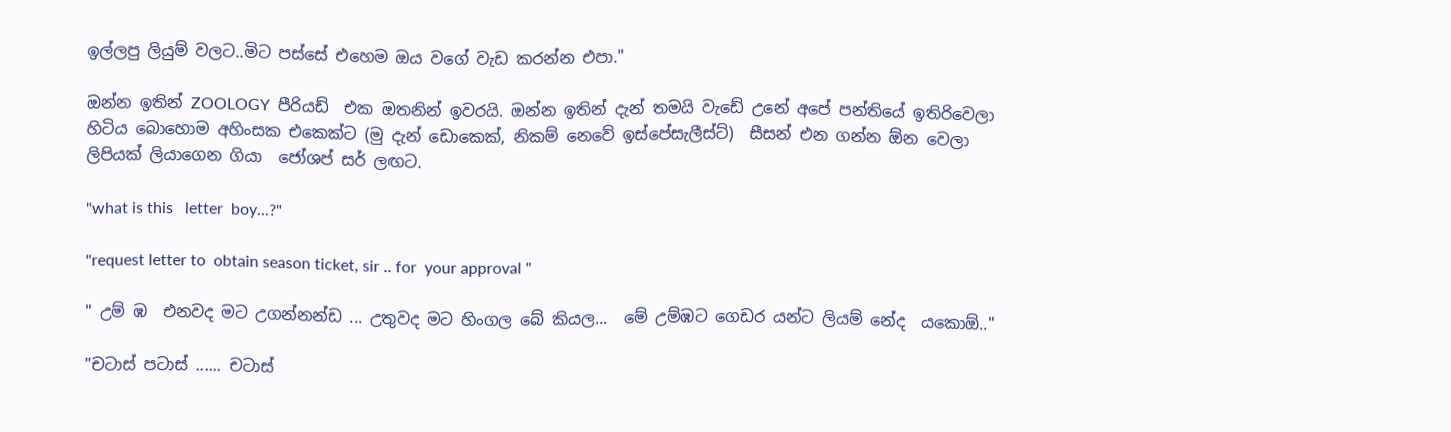ඉල්ලපු ලියුම් වලට..මිට පස්සේ එහෙම ඔය වගේ වැඩ කරන්න එපා."

ඔන්න ඉතින් ZOOLOGY  පීරියඩ්  එක ඔතනින් ඉවරයි. ඔන්න ඉතින් දැන් තමයි වැඩේ උනේ අපේ පන්තියේ ඉතිරිවෙලා හිටිය බොහොම අහිංසක එකෙක්ට (මු දැන් ඩොකෙක්, නිකම් නෙවේ ඉස්පේසැලීස්ට්)  සීසන් එන ගන්න ඕන වෙලා ලිපියක් ලියාගෙන ගියා  ජෝශප් සර් ලඟට.

"what is this   letter  boy...?"

"request letter to  obtain season ticket, sir .. for  your approval "

" උම් ඹ  එනවද මට උගන්නන්ඩ ... උතුවද මට හිංගල බේ කියල...  මේ උම්ඹට ගෙඩර යන්ට ලියම් නේද  යකොඕ.."

"චටාස් පටාස් ...... චටාස්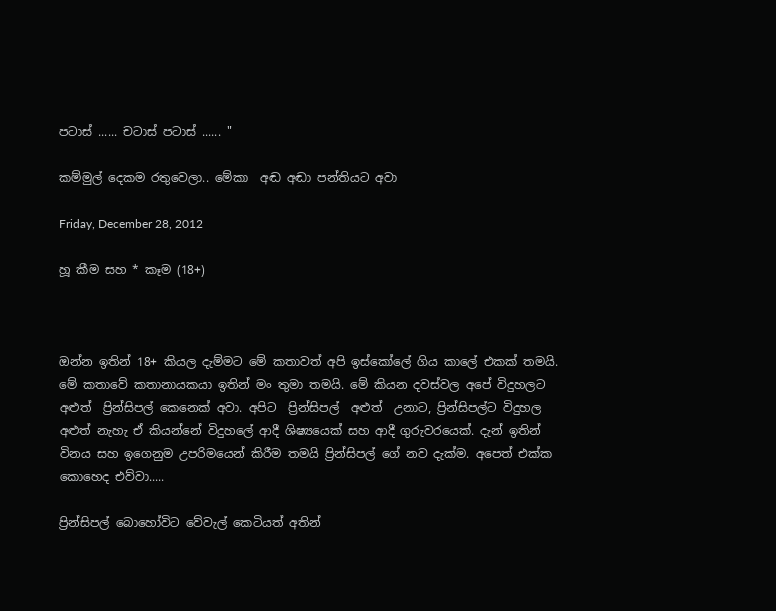පටාස් ...... චටාස් පටාස් ...... "

කම්මුල් දෙකම රතුවෙලා.. මේකා  අඬ අඬා පන්තියට අවා

Friday, December 28, 2012

හූ කීම සහ * කෑම (18+)



ඔන්න ඉතින් 18+ කියල දැම්මට මේ කතාවත් අපි ඉස්කෝලේ ගිය කාලේ එකක් තමයි. මේ කතාවේ කතානායකයා ඉතින් මං තුමා තමයි. මේ කියන දවස්වල අපේ විදුහලට  අළුත්  ප්‍රින්සිපල් කෙනෙක් අවා. අපිට  ප්‍රින්සිපල්  අළුත්  උනාට, ප්‍රින්සිපල්ට විදුහල අළුත් නැහැ ඒ කියන්නේ විදුහලේ ආදී ශිෂ්‍යයෙක් සහ ආදී ගුරුවරයෙක්. දැන් ඉතින් විනය සහ ඉගෙනුම උපරිමයෙන් කිරීම තමයි ප්‍රින්සිපල් ගේ නව දැක්ම. අපෙත් එක්ක කොහෙද එව්වා.....

ප්‍රින්සිපල් බොහෝවිට වේවැල් කෙටියත් අතින්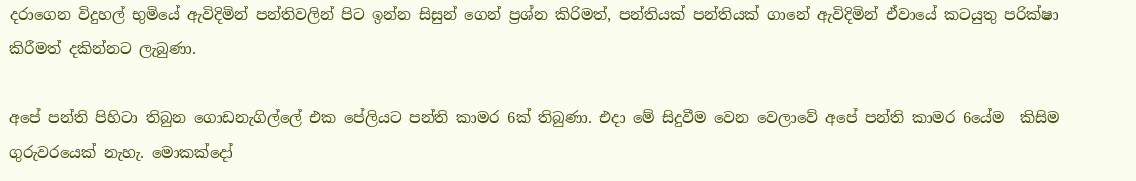දරාගෙන විදුහල් භුමියේ ඇවිදිමින් පන්තිවලින් පිට ඉන්න සිසුන් ගෙන් ප්‍රශ්න කිරිමත්, පන්තියක් පන්තියක් ගානේ ඇවිදිමින් ඒවායේ කටයුතු පරික්ෂා කිරීමත් දකින්නට ලැබුණා.

අපේ පන්ති පිහිටා තිබුන ගොඩනැගිල්ලේ එක පේලියට පන්ති කාමර 6ක් තිබුණා. එදා මේ සිදුවීම වෙන වෙලාවේ අපේ පන්ති කාමර 6යේම  කිසිම ගුරුවරයෙක් නැහැ. මොකක්දෝ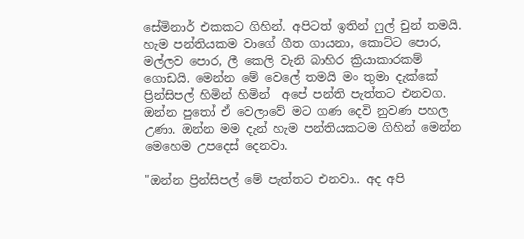සේමිනාර් එකකට ගිහින්. අපිටත් ඉතින් ෆුල් චුන් තමයි. හැම පන්තියකම වාගේ ගීත ගායනා, කොට්ට පොර, මල්ලව පොර, ලී කෙලි වැනි බාහිර ක්‍රියාකාරකම් ගොඩයි. මෙන්න මේ වෙලේ තමයි මං තුමා දැක්කේ ප්‍රින්සිපල් හිමින් හිමින්  අපේ පන්ති පැත්තට එනවග. ඔන්න පුතෝ ඒ වෙලාවේ මට ගණ දෙවි නුවණ පහල උණා. ඔන්න මම දැන් හැම පන්තියකටම ගිහින් මෙන්න මෙහෙම උපදෙස් දෙනවා.

"ඔන්න ප්‍රින්සිපල් මේ පැත්තට එනවා.. අද අපි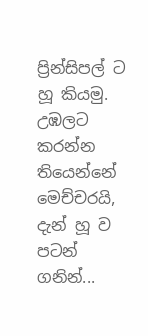ප්‍රින්සිපල් ට හූ කියමු. උඹලට කරන්න තියෙන්නේ මෙච්චරයි, දැන් හූ ව පටන් ගනින්...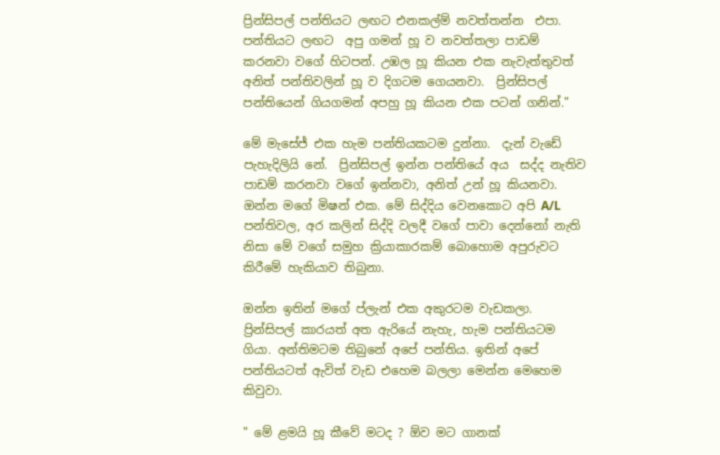ප්‍රින්සිපල් පන්තියට ලඟට එනකල්ම් නවත්තන්න  එපා. පන්තියට ලඟට  අපු ගමන් හූ ව නවත්තලා පාඩම් කරනවා වගේ හිටපන්. උඹල හූ කියන එක නැවැත්තුවත්  අනිත් පන්තිවලින් හූ ව දිගටම ගෙයනවා.  ප්‍රින්සිපල් පන්තියෙන් ගියගමන් අපහු හූ කියන එක පටන් ගනින්."

මේ මැසේජ් එක හැම පන්තියකටම දුන්නා.  දැන් වැඩේ පැහැදිලියි නේ.  ප්‍රින්සිපල් ඉන්න පන්තියේ අය  සද්ද නැතිව පාඩම් කරනවා වගේ ඉන්නවා, අනිත් උන් හූ කියනවා. ඔන්න මගේ මිෂන් එක. මේ සිද්දිය වෙනකොට අපි A/L පන්තිවල, අර කලින් සිද්දි වලදී වගේ පාවා දෙන්නෝ නැති නිසා මේ වගේ සමුහ ක්‍රියාකාරකම් බොහොම අපුරුවට කිරීමේ හැකියාව තිබුනා.

ඔන්න ඉතින් මගේ ප්ලැන් එක අකුරටම වැඩකලා. ප්‍රින්සිපල් කාරයත් අත ඇරියේ නැහැ, හැම පන්තියටම ගියා. අන්තිමටම තිබුනේ අපේ පන්තිය. ඉතින් අපේ පන්තියටත් ඇවිත් වැඩ එහෙම බලලා මෙන්න මෙහෙම කිවුවා.

" මේ ළමයි හූ කීවේ මටද ? ඕව මට ගානක්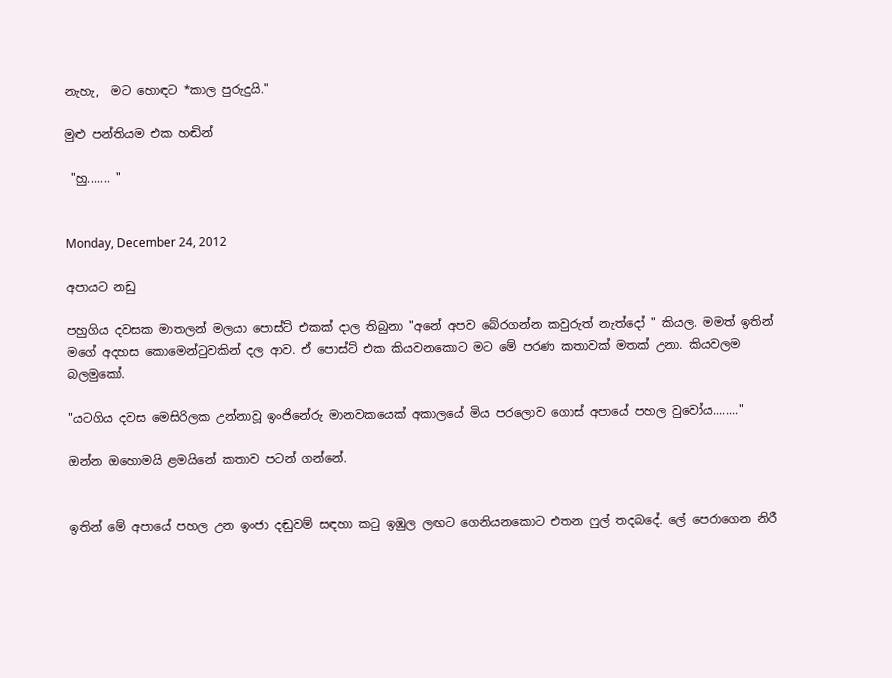නැහැ,  මට හොඳට *කාල පුරුදුයි."

මුළු පන්තියම එක හඬින්

 "හු....... "


Monday, December 24, 2012

අපායට නඩු

පහුගිය දවසක මාතලන් මලයා පොස්ට් එකක් දාල තිබුනා "අනේ අපව බේරගන්න කවුරුත් නැත්දෝ " කියල. මමත් ඉතින් මගේ අදහස කොමෙන්ටුවකින් දල ආව. ඒ පොස්ට් එක කියවනකොට මට මේ පරණ කතාවක් මතක් උනා. කියවලම බලමුකෝ.

"යටගිය දවස මෙසිරිලක උන්නාවූ ඉංජිනේරු මානවකයෙක් අකාලයේ මිය පරලොව ගොස් අපායේ පහල වුවෝය........"

ඔන්න ඔහොමයි ළමයිනේ කතාව පටන් ගන්නේ.


ඉතින් මේ අපායේ පහල උන ඉංජා දඬුවම් සඳහා කටු ඉඹුල ලඟට ගෙනියනකොට එතන ෆුල් තදබදේ. ලේ පෙරාගෙන නිරී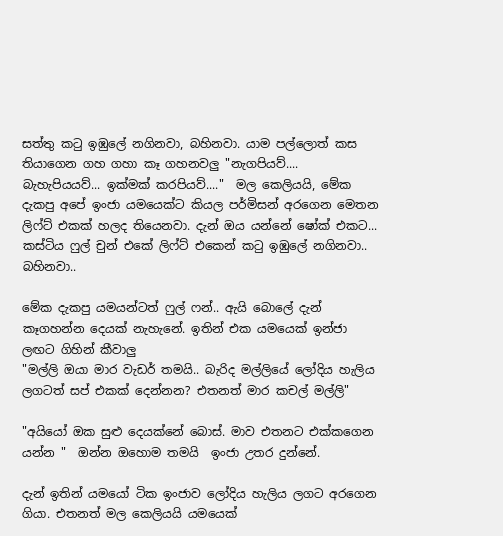සත්තු කටු ඉඹුලේ නගිනවා, බහිනවා. යාම පල්ලොත් කස තියාගෙන ගහ ගහා කෑ ගහනවලු "නැගපියව්.... බැහැපියයව්... ඉක්මක් කරපියව්...."  මල කෙලියයි, මේක දැකපු අපේ ඉංජා යමයෙක්ට කියල පර්මිසන් අරගෙන මෙතන ලිෆ්ට් එකක් හලද තියෙනවා. දැන් ඔය යන්නේ ෂෝක් එකට... කස්ටිය ෆුල් චුන් එකේ ලිෆ්ට් එකෙන් කටු ඉඹුලේ නගිනවා.. බහිනවා..

මේක දැකපු යමයන්ටත් ෆුල් ෆන්.. ඇයි බොලේ දැන් කෑගහන්න දෙයක් නැහැනේ. ඉතින් එක යමයෙක් ඉන්ජා ලඟට ගිහින් කීවාලු
"මල්ලි ඔයා මාර වැඩර් තමයි.. බැරිද මල්ලියේ ලෝදිය හැලිය ලගටත් සප් එකක් දෙන්නන? එතනත් මාර කචල් මල්ලි"

"අයියෝ ඔක සුළු දෙයක්නේ බොස්. මාව එතනට එක්කගෙන යන්න "  ඔන්න ඔහොම තමයි  ඉංජා උතර දුන්නේ.

දැන් ඉතින් යමයෝ ටික ඉංජාව ලෝදිය හැලිය ලගට අරගෙන ගියා. එතනත් මල කෙලියයි යමයෙක්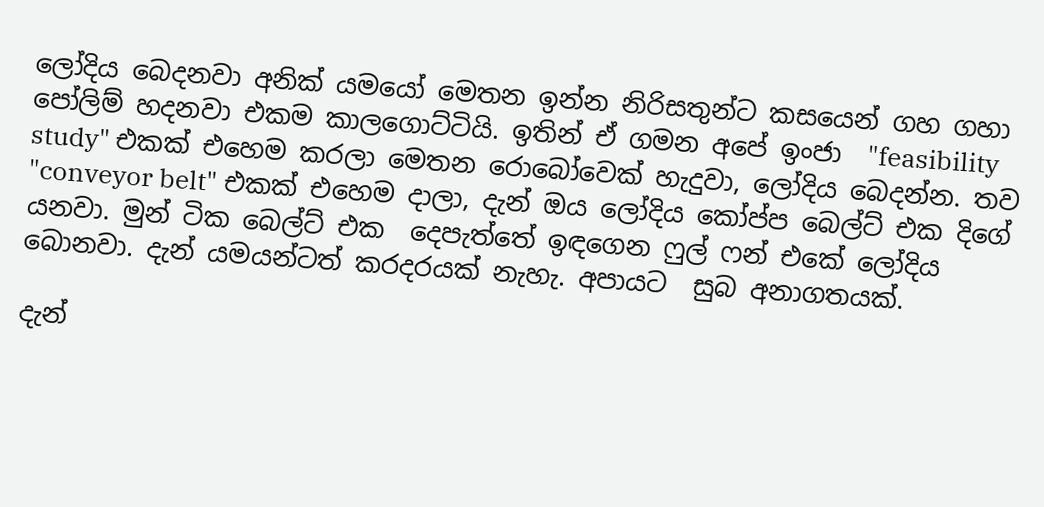ලෝදිය බෙදනවා අනික් යමයෝ මෙතන ඉන්න නිරිසතුන්ට කසයෙන් ගහ ගහා පෝලිම් හදනවා එකම කාලගොට්ටියි. ඉතින් ඒ ගමන අපේ ඉංජා  "feasibility study" එකක් එහෙම කරලා මෙතන රොබෝවෙක් හැදුවා, ලෝදිය බෙදන්න. තව "conveyor belt" එකක් එහෙම දාලා, දැන් ඔය ලෝදිය කෝප්ප බෙල්ට් එක දිගේ යනවා. මුන් ටික බෙල්ට් එක  දෙපැත්තේ ඉඳගෙන ෆුල් ෆන් එකේ ලෝදිය බොනවා. දැන් යමයන්ටත් කරදරයක් නැහැ. අපායට  සුබ අනාගතයක්.

දැන්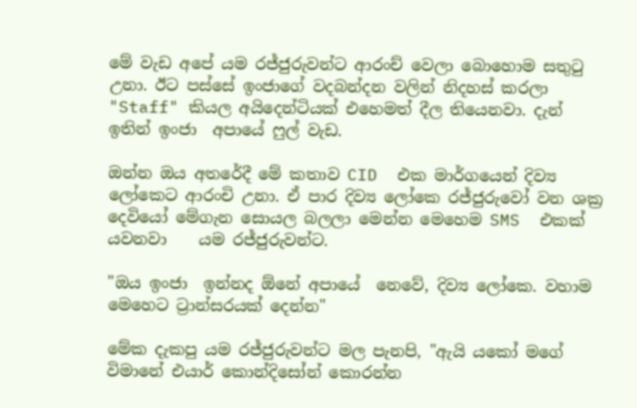මේ වැඩ අපේ යම රජ්ජුරුවන්ට ආරංච් වෙලා බොහොම සතුටු උනා. ඊට පස්සේ ඉංජාගේ වදබන්දන වලින් නිදහස් කරලා "Staff" කියල අයිදෙන්ටියක් එහෙමත් දීල තියෙනවා. දැන් ඉතින් ඉංජා  අපායේ ෆුල් වැඩ.

ඔන්න ඔය අතරේදී මේ කතාව CID  එක මාර්ගයෙන් දිව්‍ය ලෝකෙට ආරංචි උනා. ඒ පාර දිව්‍ය ලෝකෙ රජ්ජුරුවෝ වන ශක්‍ර දෙවියෝ මේගැන සොයල බලලා මෙන්න මෙහෙම SMS  එකක් යවනවා    යම රජ්ජුරුවන්ට.

"ඔය ඉංජා  ඉන්නද ඕනේ අපායේ  නෙවේ, දිව්‍ය ලෝකෙ. වහාම මෙහෙට ට්‍රාන්සරයක් දෙන්න"

මේක දැකපු යම රජ්ජුරුවන්ට මල පැනපි, "ඇයි යකෝ මගේ විමානේ එයාර් කොන්දිසෝන් කොරන්න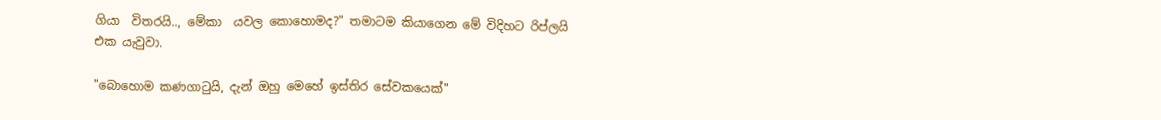ගියා  විතරයි.., මේකා  යවල කොහොමද?" තමාටම කියාගෙන මේ විදිහට රිප්ලයි  එක යැවුවා.

"බොහොම කණගාටුයි, දැන් ඔහු මෙහේ ඉස්තිර සේවකයෙක්"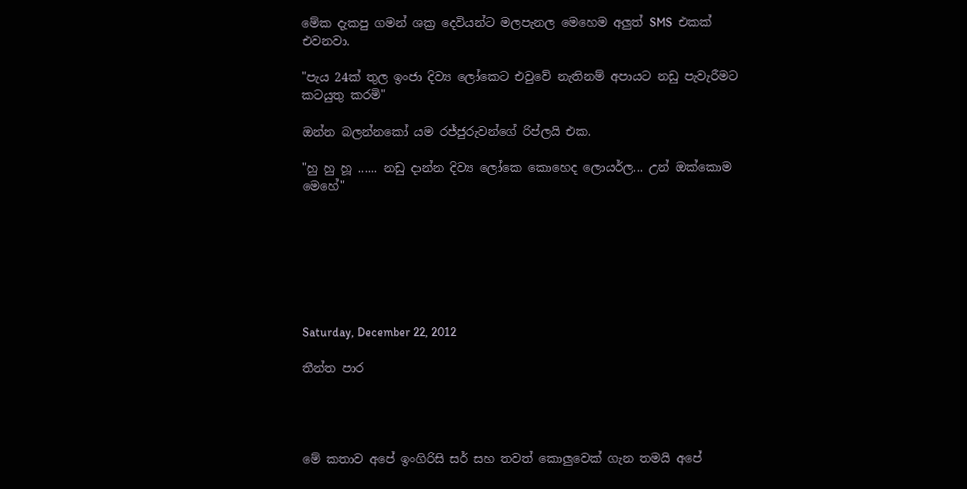මේක දැකපු ගමන් ශක්‍ර දෙවියන්ට මලපැනල මෙහෙම අලුත් SMS  එකක් එවනවා.

"පැය 24ක් තුල ඉංජා දිව්‍ය ලෝකෙට එවුවේ නැතිනම් අපායට නඩු පැවැරීමට කටයුතු කරමි"

ඔන්න බලන්නකෝ යම රජ්ජුරුවන්ගේ රිප්ලයි එක.

"හු හු හූ ...... නඩු දාන්න දිව්‍ය ලෝකෙ කොහෙද ලොයර්ල... උන් ඔක්කොම මෙහේ"







Saturday, December 22, 2012

තීන්ත පාර




මේ කතාව අපේ ඉංගිරිසි සර් සහ තවත් කොලුවෙක් ගැන තමයි අපේ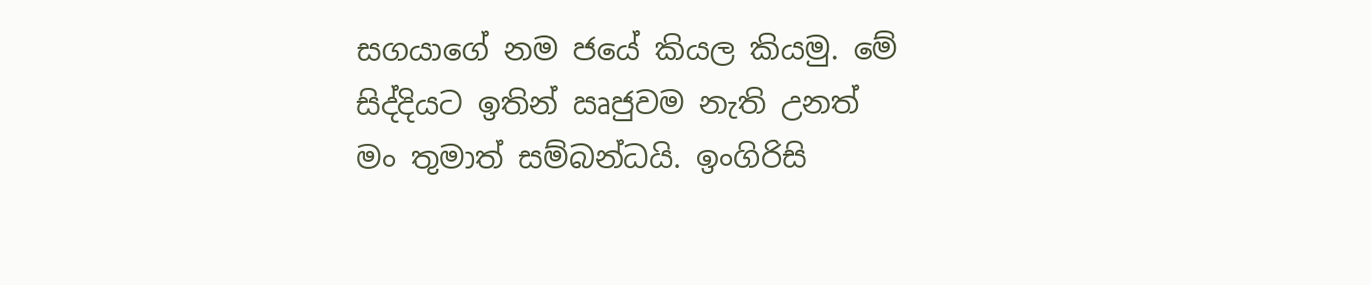සගයාගේ නම ජයේ කියල කියමු. මේ සිද්දියට ඉතින් ඍජුවම නැති උනත් මං තුමාත් සම්බන්ධයි. ඉංගිරිසි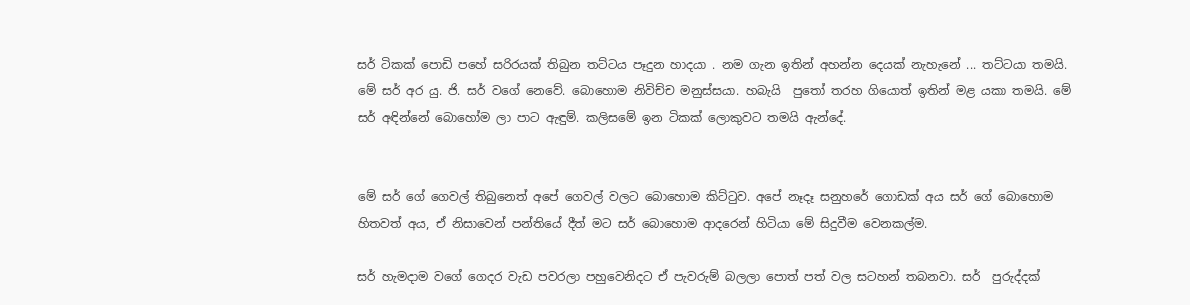සර් ටිකක් පොඩි පහේ සරිරයක් තිබුන තට්ටය පෑදුන හාදයා . නම ගැන ඉතින් අහන්න දෙයක් නැහැනේ ... තට්ටයා තමයි. මේ සර් අර යු. ජි. සර් වගේ නෙවේ. බොහොම නිවිච්ච මනුස්සයා. හබැයි  පුතෝ තරහ ගියොත් ඉතින් මළ යකා තමයි. මේ සර් අඳින්නේ බොහෝම ලා පාට ඇඳුම්. කලිසමේ ඉන ටිකක් ලොකුවට තමයි ඇන්දේ.


මේ සර් ගේ ගෙවල් තිබුනෙත් අපේ ගෙවල් වලට බොහොම කිට්ටුව. අපේ නෑදෑ සනුහරේ ගොඩක් අය සර් ගේ බොහොම හිතවත් අය, ඒ නිසාවෙන් පන්තියේ දීත් මට සර් බොහොම ආදරෙන් හිටියා මේ සිදුවීම වෙනකල්ම.

සර් හැමදාම වගේ ගෙදර වැඩ පවරලා පහුවෙනිදට ඒ පැවරුම් බලලා පොත් පත් වල සටහන් තබනවා. සර්  පුරුද්දක්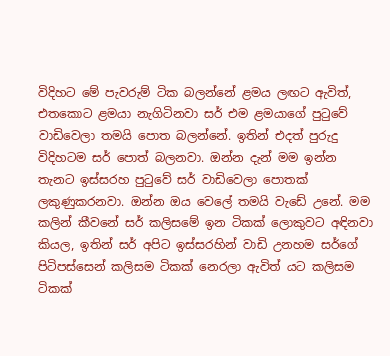විදිහට මේ පැවරුම් ටික බලන්නේ ළමය ලඟට ඇවිත්, එතකොට ළමයා නැගිටිනවා සර් එම ළමයාගේ පුටුවේ වාඩිවෙලා තමයි පොත බලන්නේ. ඉතින් එදත් පුරුදු විදිහටම සර් පොත් බලනවා. ඔන්න දැන් මම ඉන්න තැනට ඉස්සරහ පුටුවේ සර් වාඩිවෙලා පොතක් ලකුණුකරනවා. ඔන්න ඔය වෙලේ තමයි වැඩේ උනේ. මම කලින් කීවනේ සර් කලිසමේ ඉන ටිකක් ලොකුවට අඳිනවා කියල, ඉතින් සර් අපිට‍ ඉස්සරහින් වාඩි උනහම සර්ගේ පිටිපස්සෙන් කලිසම ටිකක් නෙරලා ඇවිත් යට කලිසම ටිකක්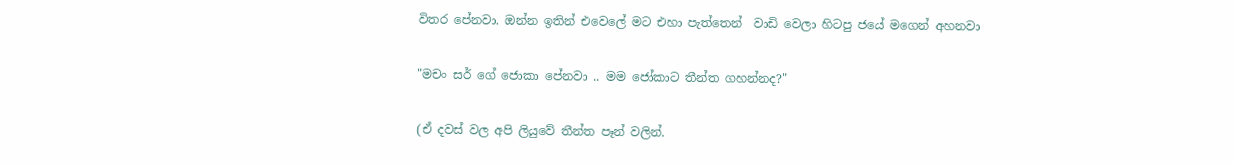විතර පේනවා. ඔන්න ඉතින් එවෙලේ මට එහා පැත්තෙන්  වාඩි වෙලා හිටපු ජයේ මගෙන් අහනවා

"මචං සර් ගේ ජොකා පේනවා .. මම ජෝකාට තීන්ත ගහන්නද?"

(ඒ දවස් වල අපි ලියුවේ තීන්ත පෑන් වලින්.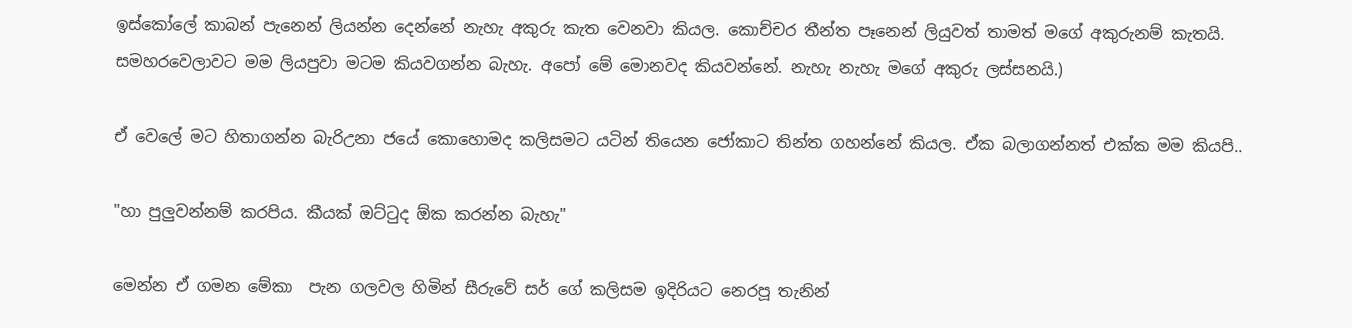ඉස්කෝලේ කාබන් පැනෙන් ලියන්න දෙන්නේ නැහැ අකුරු කැත වෙනවා කියල. කොච්චර තීන්ත පෑනෙන් ලියුවත් තාමත් මගේ අකුරුනම් කැතයි. සමහරවෙලාවට මම ලියපුවා මටම කියවගන්න බැහැ. අපෝ මේ මොනවද කියවන්නේ. නැහැ නැහැ මගේ අකුරු ලස්සනයි.)

ඒ වෙලේ මට හිතාගන්න බැරිඋනා ජයේ කොහොමද කලිසමට යටින් තියෙන ජෝකාට තින්ත ගහන්නේ කියල. ඒක බලාගන්නත් එක්ක මම කියපි..

"හා පුලුවන්නම් කරපිය. කීයක් ඔට්ටුද ඕක කරන්න බැහැ"

මෙන්න ඒ ගමන මේකා  පැන ගලවල හිමින් සීරුවේ සර් ගේ කලිසම ඉදිරියට නෙරපූ තැනින්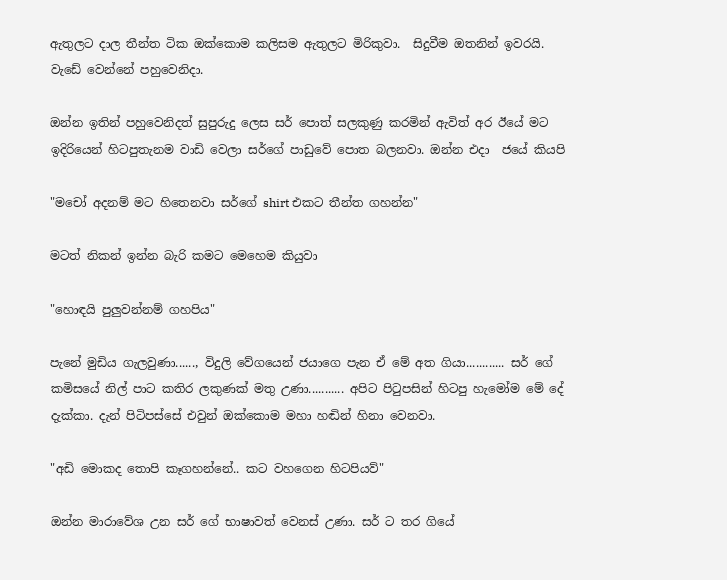ඇතුලට දාල තීන්ත ටික ඔක්කොම කලිසම ඇතුලට මිරිකුවා.  සිදුවීම ඔතනින් ඉවරයි. වැඩේ වෙන්නේ පහුවෙනිදා.

ඔන්න ඉතින් පහුවෙනිදත් සුපුරුදු ලෙස සර් පොත් සලකුණු කරමින් ඇවිත් අර ඊයේ මට ඉදිරියෙන් හිටපුතැනම වාඩි වෙලා සර්ගේ පාඩුවේ පොත බලනවා. ඔන්න එදා  ජයේ කියපි

"මචෝ අදනම් මට හිතෙනවා සර්ගේ shirt එකට තීන්ත ගහන්න"

මටත් නිකන් ඉන්න බැරි කමට මෙහෙම කියුවා

"හොඳයි පුලුවන්නම් ගහපිය"

පැනේ මුඩිය ගැලවුණා......, විදුලි වේගයෙන් ජයාගෙ පැන ඒ මේ අත ගියා............ සර් ගේ කමිසයේ නිල් පාට කතිර ලකුණක් මතු උණා........... අපිට පිටුපසින් හිටපු හැමෝම මේ දේ දැක්කා. දැන් පිටිපස්සේ එවුන් ඔක්කොම මහා හඬින් හිනා වෙනවා.

"අඩි මොකද තොපි කෑගහන්නේ.. කට වහගෙන හිටපියව්"

ඔන්න මාරාවේශ උන සර් ගේ භාෂාවත් වෙනස් උණා. සර් ට තර ගියේ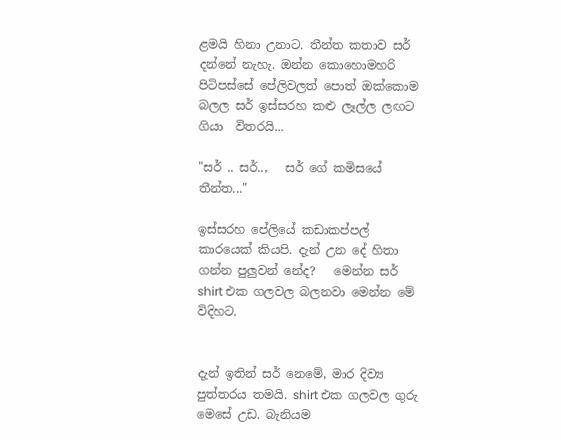ළමයි හිනා උනාට. තීන්ත කතාව සර් දන්නේ නැහැ. ඔන්න කොහොමහරි පිටිපස්සේ පේලිවලත් පොත් ඔක්කොම බලල සර් ඉස්සරහ කළු ලෑල්ල ලඟට ගියා  විතරයි...

"සර් .. සර්..,   සර් ගේ කමිසයේ තීන්ත..."

ඉස්සරහ පේලියේ කඩාකප්පල් කාරයෙක් කියපි. දැන් උන දේ හිතා ගන්න පුලුවන් නේද?   මෙන්න සර් shirt එක ගලවල බලනවා මෙන්න මේ විදිහට.


දැන් ඉතින් සර් නෙමේ, මාර දිව්‍ය පුත්තරය තමයි. shirt එක ගලවල ගුරු මෙසේ උඩ. බැනියම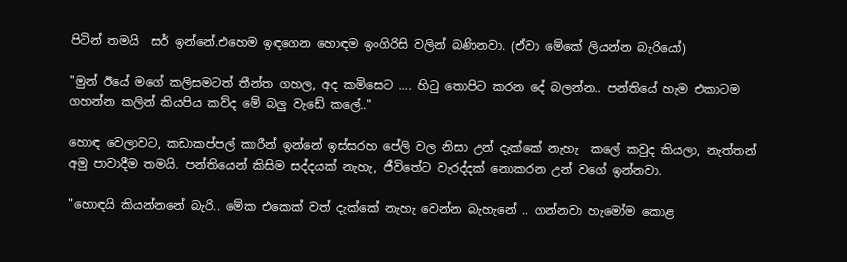පිටින් තමයි  සර් ඉන්නේ.එහෙම ඉඳගෙන හොඳම ඉංගිරිසි වලින් බණිනවා. (ඒවා මේකේ ලියන්න බැරියෝ)

"මුන් ඊයේ මගේ කලිසමටත් තීන්ත ගහල, අද කමිසෙට .... හිටු තොපිට කරන දේ බලන්න.. පන්තියේ හැම එකාටම ගහන්න කලින් කියපිය කව්ද මේ බලු වැඩේ කලේ.."

හොඳ වෙලාවට, කඩාකප්පල් කාරීන් ඉන්නේ ඉස්සරහ පේලි වල නිසා උන් දැක්කේ නැහැ  කලේ කවුද කියලා, නැත්තන් අමු පාවාදීම තමයි. පන්තියෙන් කිසිම සද්දයක් නැහැ, ජීවිතේට වැරද්දක් නොකරන උන් වගේ ඉන්නවා.

"හොඳයි කියන්නනේ බැරි.. මේක එකෙක් වත් දැක්කේ නැහැ වෙන්න බැහැනේ .. ගන්නවා හැමෝම කොළ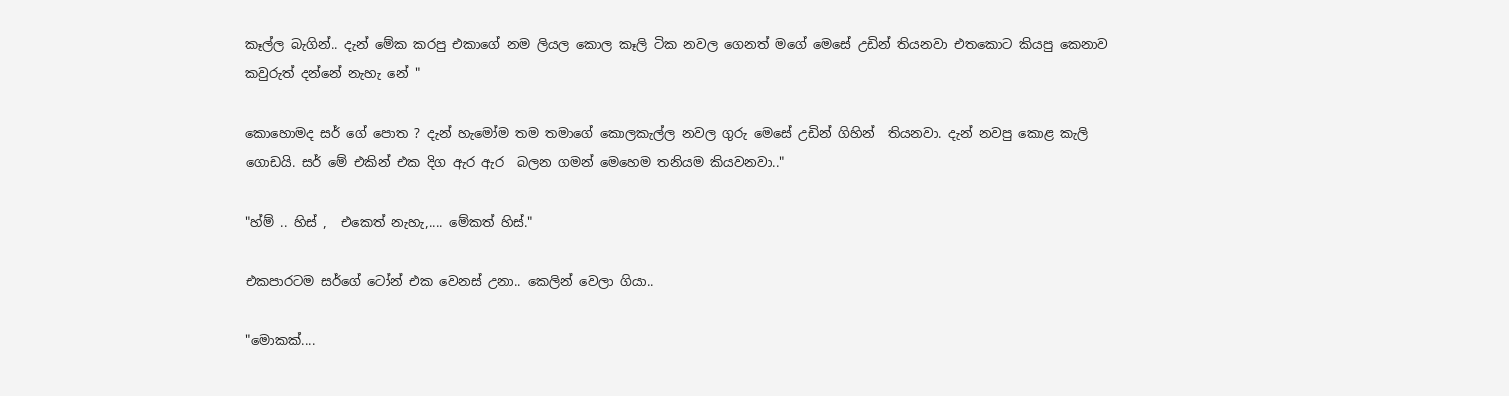කෑල්ල බැගින්.. දැන් මේක කරපු එකාගේ නම ලියල කොල කෑලි ටික නවල ගෙනත් මගේ මෙසේ උඩින් තියනවා එතකොට කියපු කෙනාව කවුරුත් දන්නේ නැහැ නේ "

කොහොමද සර් ගේ පොත ? දැන් හැමෝම තම තමාගේ කොලකැල්ල නවල ගුරු මෙසේ උඩින් ගිහින්  තියනවා. දැන් නවපු කොළ කැලි   ගොඩයි. සර් මේ එකින් එක දිග ඇර ඇර  බලන ගමන් මෙහෙම තනියම කියවනවා.."

"හ්ම් .. හිස් ,  එකෙත් නැහැ,.... මේකත් හිස්."

එකපාරටම සර්ගේ ටෝන් එක වෙනස් උනා.. කෙලින් වෙලා ගියා..

"මොකක්....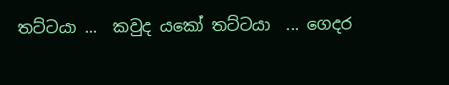තට්ටයා ...  කවුද යකෝ තට්ටයා  ... ගෙදර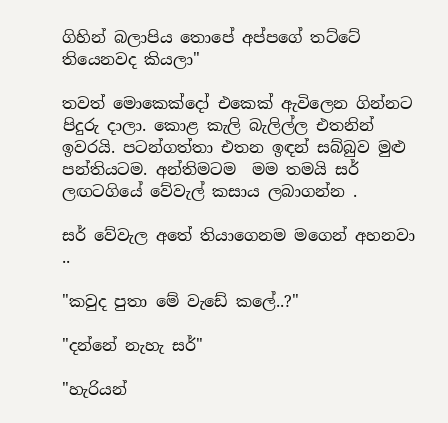ගිහින් බලාපිය තොපේ අප්පගේ තට්ටේ තියෙනවද කියලා"

තවත් මොකෙක්දෝ එකෙක් ඇවිලෙන ගින්නට පිදුරු දාලා. කොළ කැලි බැලිල්ල එතනින් ඉවරයි. පටන්ගත්තා එතන ඉඳන් සබ්බුව මුළු පන්තියටම. අන්තිමටම  මම තමයි සර් ලඟටගියේ වේවැල් කසාය ලබාගන්න .

සර් වේවැල අතේ තියාගෙනම මගෙන් අහනවා ..

"කවුද පුතා මේ වැඩේ කලේ..?"

"දන්නේ නැහැ සර්"

"හැරියන්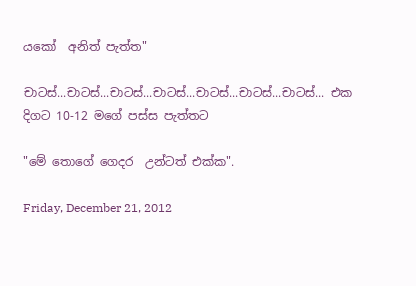යකෝ  අනිත් පැත්ත"

චාටස්...චාටස්...චාටස්...චාටස්...චාටස්...චාටස්...චාටස්... එක දිගට 10-12 මගේ පස්ස පැත්තට

"මේ තොගේ ගෙදර  උන්ටත් එක්ක".

Friday, December 21, 2012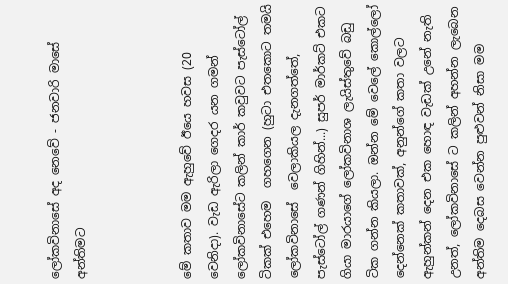ලෝකවිනාසේ අද නෙවේ - ජනවාරි මාසේ අන්තිමට



මේ කතාව මම ඇහුවේ ඊයෙ හවස (20 වෙනිදා). වැඩ ඇරිලා ගෙදර යන ගමන් ලෝකවිනාසේට කලින් කාර් කවුවට පැස්ටෝල් ටිකක් එහෙම  ගහගෙන (හුටා එතකොට තමයි  ලෝකවිනාසේ  වෙලාකියල දැනගත්තේ, පැස්ටෝල් ගණන් ගිහින්...) සුපර් මාර්කට් එකට ගියා මාරයාගේ ලෝකවිනාශ ලැයිස්තුවේ බඩු ටික ගන්න කියලා. ඔන්න මේ වෙලේ කොල්ලෝ දෙන්නෙක් කතාවක්, අනුන්ගේ කතා වලට ඇහුන්කන් දෙන එක හොඳ වැඩක් උනේ නැති උනත්, ලෝකවිනාසේ ට කලින් අහන්න ලැබෙන අන්තිම දෙබස වෙන්න පුළුවන් නිසා මම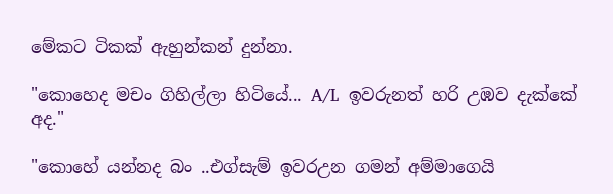මේකට ටිකක් ඇහුන්කන් දුන්නා.

"කොහෙද මචං ගිහිල්ලා හිටියේ... A/L  ඉවරුනත් හරි උඹව දැක්කේ අද."

"කොහේ යන්නද බං ..එග්සැම් ඉවරඋන ගමන් අම්මාගෙයි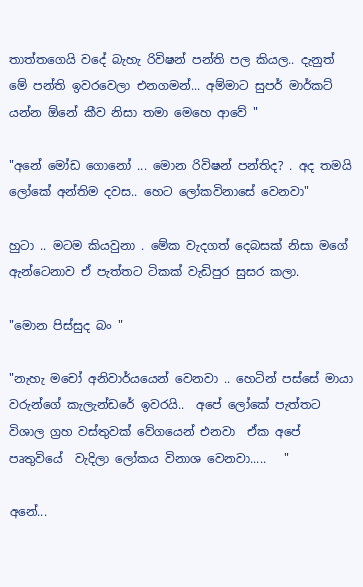තාත්තගෙයි වදේ බැහැ රිවිෂන් පන්ති පල කියල.. දැනුත් මේ පන්ති ඉවරවෙලා එනගමන්... අම්මාට සුපර් මාර්කට් යන්න ඕනේ කීව නිසා තමා මෙහෙ ආවේ "

"අනේ මෝඩ ගොනෝ ... මොන රිවිෂන් පන්තිද? . අද තමයි ලෝකේ අන්තිම දවස.. හෙට ලෝකවිනාසේ වෙනවා"

හුටා .. මටම කියවුනා . මේක වැදගත් දෙබසක් නිසා මගේ ඇන්ටෙනාව ඒ පැත්තට ටිකක් වැඩිපුර සුසර කලා.

"මොන පිස්සුද බං "

"නැහැ මචෝ අනිවාර්යයෙන් වෙනවා .. හෙටින් පස්සේ මායා වරුන්ගේ කැලැන්ඩරේ ඉවරයි..  අපේ ලෝකේ පැත්තට  විශාල ග්‍රහ වස්තුවක් වේගයෙන් එනවා  ඒක අපේ පෘතුවියේ  වැදිලා ලෝකය විනාශ වෙනවා.....   "

අනේ...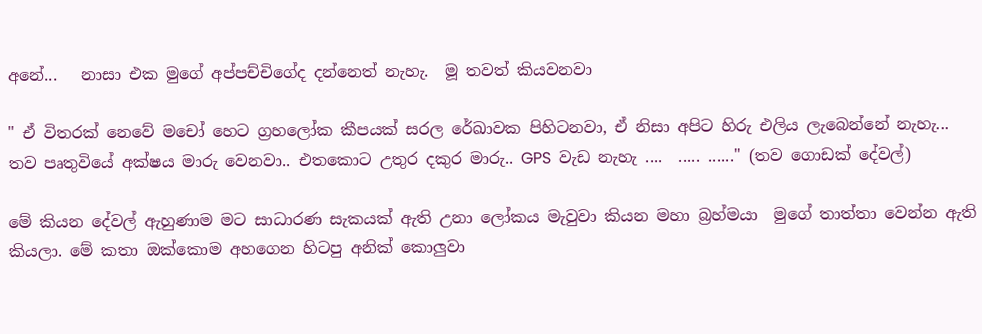අනේ...   නාසා එක මුගේ අප්පච්චිගේද දන්නෙත් නැහැ.  මූ තවත් කියවනවා

" ඒ විතරක් නෙවේ මචෝ හෙට ග්‍රහලෝක කීපයක් සරල රේඛාවක පිහිටනවා, ඒ නිසා අපිට හිරු එලිය ලැබෙන්නේ නැහැ... තව පෘතුවියේ අක්ෂය මාරු වෙනවා.. එතකොට උතුර දකුර මාරු.. GPS  වැඩ නැහැ ....  ..... ......" (තව ගොඩක් දේවල්)

මේ කියන දේවල් ඇහුණාම මට සාධාරණ සැකයක් ඇති උනා ලෝකය මැවුවා කියන මහා බ්‍රහ්මයා  මුගේ තාත්තා වෙන්න ඇති කියලා. මේ කතා ඔක්කොම අහගෙන හිටපු අනික් කොලුවා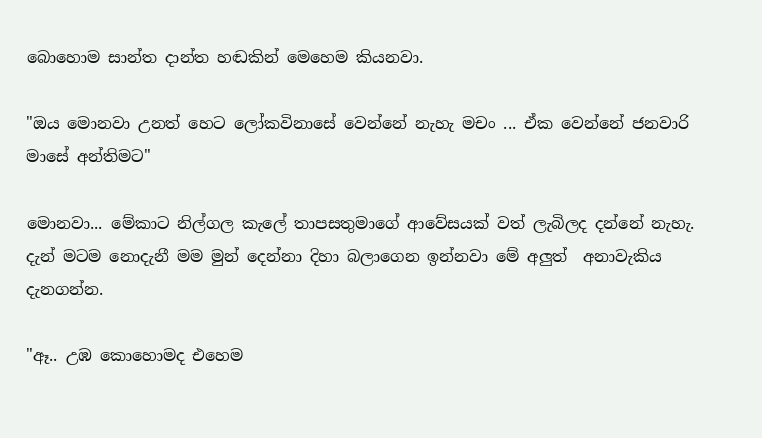බොහොම සාන්ත දාන්ත හඬකින් මෙහෙම කියනවා.

"ඔය මොනවා උනත් හෙට ලෝකවිනාසේ වෙන්නේ නැහැ මචං ... ඒක වෙන්නේ ජනවාරි මාසේ අන්තිමට"

මොනවා... මේකාට නිල්ගල කැලේ තාපසතුමාගේ ආවේසයක් වත් ලැබිලද දන්නේ නැහැ. දැන් මටම නොදැනී මම මුන් දෙන්නා දිහා බලාගෙන ඉන්නවා මේ අලුත්  අනාවැකිය දැනගන්න.

"ඈ.. උඹ කොහොමද එහෙම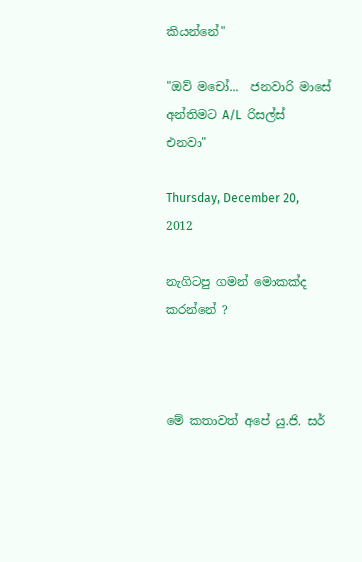කියන්නේ"

"ඔව් මචෝ...  ජනවාරි මාසේ අන්තිමට A/L  රිසල්ස් එනවා"

Thursday, December 20, 2012

නැගිටපු ගමන් මොකක්ද කරන්නේ ?



මේ කතාවත් අපේ යු.ජි. සර්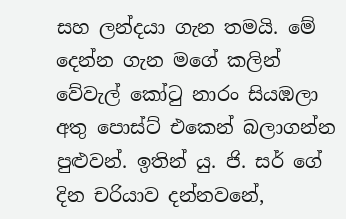සහ ලන්දයා ගැන තමයි. මේ දෙන්න ගැන මගේ කලින් වේවැල් කෝටු නාරං සියඹලා අතු පොස්ට් එකෙන් බලාගන්න පුළුවන්. ඉතින් යු. ජි. සර් ගේ දින චරියාව දන්නවනේ,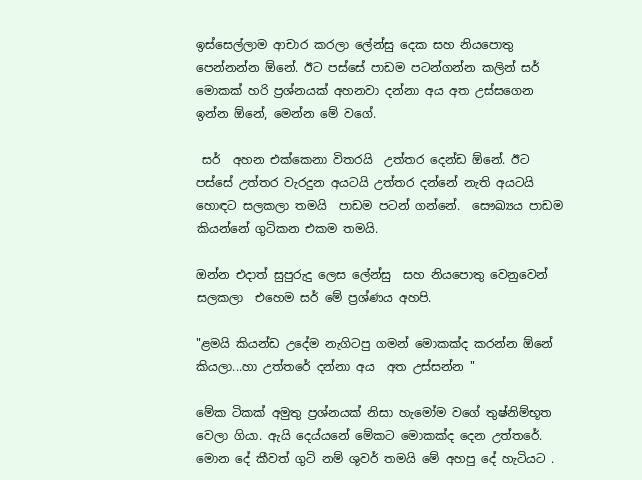ඉස්සෙල්ලාම ආචාර කරලා ලේන්සු දෙක සහ නියපොතු පෙන්නන්න ඕනේ. ඊට පස්සේ පාඩම පටන්ගන්න කලින් සර් මොකක් හරි ප්‍රශ්නයක් අහනවා දන්නා අය අත උස්සගෙන ඉන්න ඕනේ, මෙන්න මේ වගේ.

 සර්  අහන එක්කෙනා විතරයි  උත්තර දෙන්ඩ ඕනේ. ඊට පස්සේ උත්තර වැරදුන අයටයි උත්තර දන්නේ නැති අයටයි හොඳට සලකලා තමයි  පාඩම පටන් ගන්නේ.  සෞඛ්‍යය පාඩම කියන්නේ ගුටිකන එකම තමයි.

ඔන්න එදාත් සුපුරුදු ලෙස ලේන්සු  සහ නියපොතු වෙනුවෙන් සලකලා  එහෙම සර් මේ ප්‍රශ්ණය අහපි.

"ළමයි කියන්ඩ උදේම නැගිටපු ගමන් මොකක්ද කරන්න ඕනේ කියලා...හා උත්තරේ දන්නා අය  අත උස්සන්න "

මේක ටිකක් අමුතු ප්‍රශ්නයක් නිසා හැමෝම වගේ තුෂ්නිම්භූත වෙලා ගියා. ඇයි දෙය්යනේ මේකට මොකක්ද දෙන උත්තරේ. මොන දේ කීවත් ගුටි නම් ශුවර් තමයි මේ අහපු දේ හැටියට .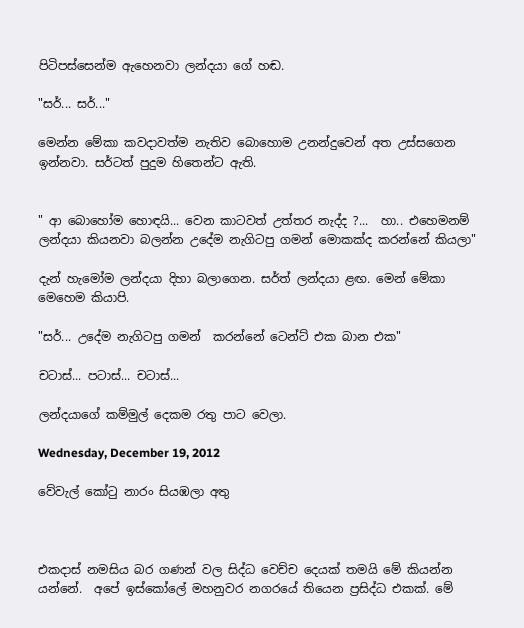පිටිපස්සෙන්ම ඇහෙනවා ලන්දයා ගේ හඬ.

"සර්... සර්..."

මෙන්න මේකා කවදාවත්ම නැතිව බොහොම උනන්දුවෙන් අත උස්සගෙන ඉන්නවා. සර්ටත් පුදුම හිතෙන්ට ඇති.


" ආ බොහෝම හොඳයි... වෙන කාටවත් උත්තර නැද්ද ?...  හා.. එහෙමනම් ලන්දයා කියනවා බලන්න උදේම නැගිටපු ගමන් මොකක්ද කරන්නේ කියලා"

දැන් හැමෝම ලන්දයා දිහා බලාගෙන. සර්ත් ලන්දයා ළඟ. මෙන් මේකා  මෙහෙම කියාපි.

"සර්... උදේම නැගිටපු ගමන්  කරන්නේ ටෙන්ට් එක බාන එක"

චටාස්... පටාස්... චටාස්...

ලන්දයාගේ කම්මුල් දෙකම රතු පාට වෙලා.

Wednesday, December 19, 2012

වේවැල් කෝටු නාරං සියඹලා අතු



එකදාස් නමසිය බර ගණන් වල සිද්ධ වෙච්ච දෙයක් තමයි මේ කියන්න යන්නේ.  අපේ ඉස්කෝලේ මහනුවර නගරයේ තියෙන ප්‍රසිද්ධ එකක්. මේ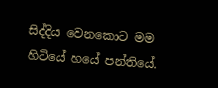සිද්දිය වෙනකොට මම හිටියේ හයේ පන්තියේ.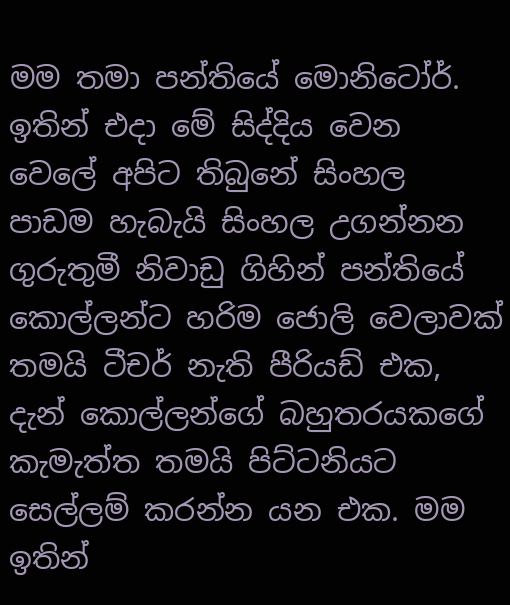මම තමා පන්තියේ මොනිටෝර්. ඉතින් එදා මේ සිද්දිය වෙන වෙලේ අපිට තිබුනේ සිංහල පාඩම හැබැයි සිංහල උගන්නන ගුරුතුමී නිවාඩු ගිහින් පන්තියේ කොල්ලන්ට හරිම ජොලි වෙලාවක් තමයි ටීචර් නැති පීරියඩ් එක, දැන් කොල්ලන්ගේ බහුතරයකගේ කැමැත්ත තමයි පිට්ටනියට සෙල්ලම් කරන්න යන එක. මම ඉතින්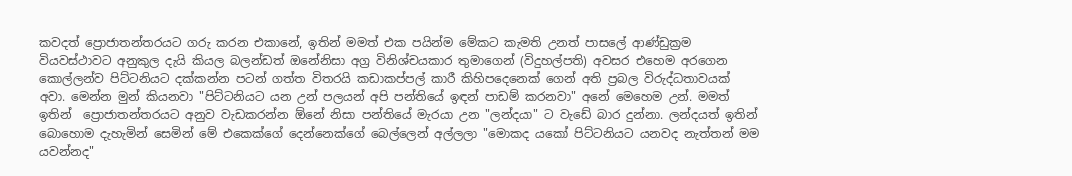කවදත් ප්‍රොජාතන්තරයට ගරු කරන එකානේ, ඉතින් මමත් එක පයින්ම මේකට කැමති උනත් පාසලේ ආණ්ඩුක්‍රම වියවස්ථාවට අනුකුල දැයි කියල බලන්ඩත් ඔනේනිසා අග්‍ර විනිශ්චයකාර තුමාගෙන් (විදුහල්පති) අවසර එහෙම අරගෙන කොල්ලන්ව පිට්ටනියට දක්කන්න පටන් ගත්ත විතරයි කඩාකප්පල් කාරී කිහිපදෙනෙක් ගෙන් අති ප්‍රබල විරුද්ධතාවයක්  අවා. මෙන්න මුන් කියනවා "පිට්ටනියට යන උන් පලයන් අපි පන්තියේ ඉඳන් පාඩම් කරනවා" අනේ මෙහෙම උන්. මමත් ඉතින්  ප්‍රොජාතන්තරයට අනුව වැඩකරන්න ඕනේ නිසා පන්තියේ මැරයා උන "ලන්දයා" ට වැඩේ බාර දුන්නා. ලන්දයත් ඉතින් බොහොම දැහැමින් සෙමින් මේ එකෙක්ගේ දෙන්නෙක්ගේ බෙල්ලෙන් අල්ලලා "මොකද යකෝ පිට්ටනියට යනවද නැත්තන් මම යවන්නද"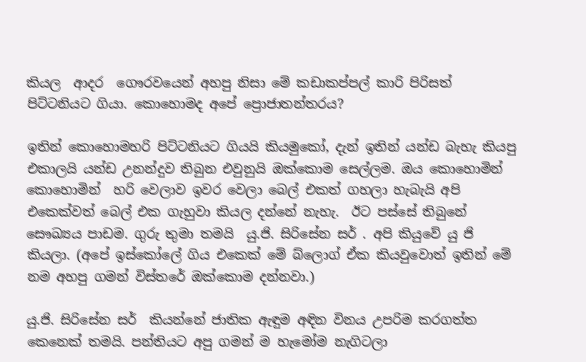කියල  ආදර  ගෞරවයෙන් අහපු නිසා මේ කඩාකප්පල් කාරි පිරිසත් පිට්ටනියට ගියා. කොහොමද අපේ ප්‍රොජාතන්තරය?

ඉතින් කොහොමහරි පිට්ටනියට ගියයි කියමුකෝ, දැන් ඉතින් යන්ඩ බැහැ කියපු එකාලයි යන්ඩ උනන්දුව තිබුන එවුනුයි ඔක්කොම සෙල්ලම. ඔය කොහොමින් කොහොමින්  හරි වෙලාව ඉවර වෙලා බෙල් එකත් ගහලා හැබැයි අපි එකෙක්වත් බෙල් එක ගැහුවා කියල දන්නේ නැහැ.  ඊට පස්සේ තිබුනේ සෞඛ්‍යය පාඩම. ගුරු තුමා තමයි  යු.ජි. සිරිසේන සර් . අපි කියුවේ යු ජි කියලා. (අපේ ඉස්කෝලේ ගිය එකෙක් මේ බ්ලොග් ඒක කියවුවොත් ඉතින් මේ නම අහපු ගමන් විස්තරේ ඔක්කොම දන්නවා.)

යු.ජි. සිරිසේන සර්  කියන්නේ ජාතික ඇඳුම අඳින විනය උපරිම කරගත්ත කෙනෙක් තමයි. පන්තියට අපු ගමන් ම හැමෝම නැගිටලා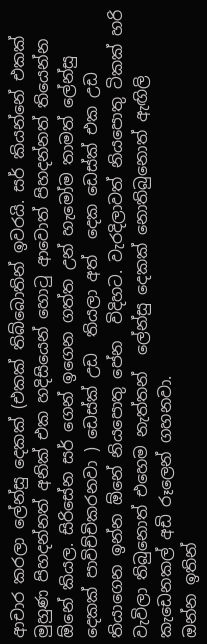ආචාර කරලා ලේන්සු දෙකක් (එකක් තිබ්බොතින් ඉවරයි. සර් කියන්නේ එකක් මුහුණ පිහදන්නත් අනික් එක හදිසියෙන් හොටු ආවොත් පිහදන්නත් තියෙන්න ඕනේ කියල. සිරිසේන සර් ගෙන් ඉගෙන ගත්ත උන් හැමෝම තාමත් ලේන්සු දෙකක් පාවිච්චිකරනවා ) ඩෙස්ක් උඩ  තියලා අත්  දෙක ඩෙස්ක් එක උඩ  තියාගෙන ඉන්න ඕනේ නියපොතු පේන  විදිහට. වැරදිලාවත් නියපොතු ටිකක් හරි වැවිලා තිබුනොත් එහෙම නැත්තන්  ලේන්සු දෙකක් නොතිබුනොත් ඇඟිලි කැඩෙනකල් අඩි රූලෙන් ගහනවා.
ඔන්න ඉතින්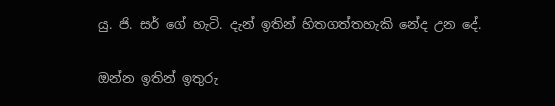යු. ජි. සර් ගේ හැටි. දැන් ඉතින් හිතගත්තහැකි නේද උන දේ.

ඔන්න ඉතින් ඉතුරු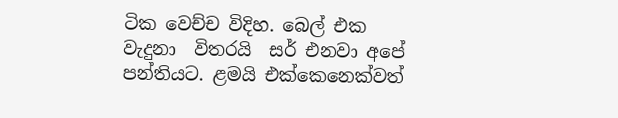ටික වෙච්ච විදිහ. බෙල් එක වැදුනා  විතරයි  සර් එනවා අපේ පන්තියට. ළමයි එක්කෙනෙක්වත්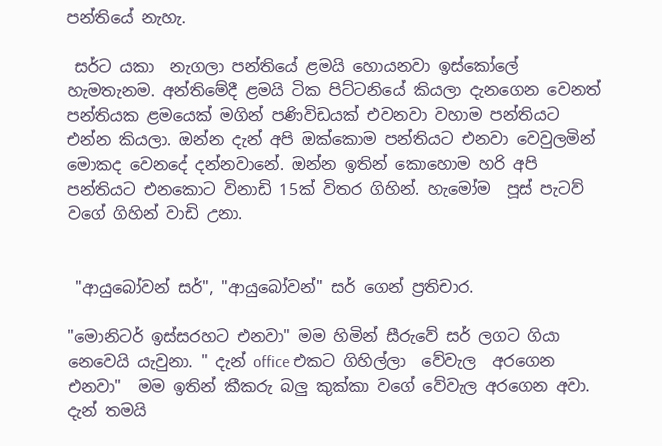පන්තියේ නැහැ.

 සර්ට යකා  නැගලා පන්තියේ ළමයි හොයනවා ඉස්කෝලේ හැමතැනම. අන්තිමේදී ළමයි ටික පිට්ටනියේ කියලා දැනගෙන වෙනත් පන්තියක ළමයෙක් මගින් පණිවිඩයක් එවනවා වහාම පන්තියට එන්න කියලා. ඔන්න දැන් අපි ඔක්කොම පන්තියට එනවා වෙවුලමින් මොකද වෙනදේ දන්නවානේ. ඔන්න ඉතින් කොහොම හරි අපි පන්තියට එනකොට විනාඩි 15ක් විතර ගිහින්. හැමෝම  පූස් පැටව් වගේ ගිහින් වාඩි උනා.


 "ආයුබෝවන් සර්", "ආයුබෝවන්" සර් ගෙන් ප්‍රතිචාර.

"මොනිටර් ඉස්සරහට එනවා" මම හිමින් සීරුවේ සර් ලගට ගියා නෙවෙයි යැවුනා. " දැන් office එකට ගිහිල්ලා  වේවැල  අරගෙන එනවා"  මම ඉතින් කීකරු බලු කුක්කා වගේ වේවැල අරගෙන අවා. දැන් තමයි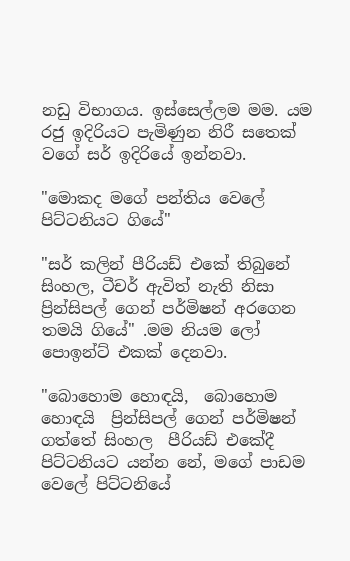නඩු විභාගය. ඉස්සෙල්ලම මම. යම රජු ඉදිරියට පැමිණුන නිරී සතෙක් වගේ සර් ඉදිරියේ ඉන්නවා.

"මොකද මගේ පන්තිය වෙලේ පිට්ටනියට ගියේ"

"සර් කලින් පීරියඩ් එකේ තිබුනේ සිංහල, ටීචර් ඇවිත් නැති නිසා ප්‍රින්සිපල් ගෙන් පර්මිෂන් අරගෙන තමයි ගියේ" .මම නියම ලෝ පොඉන්ට් එකක් දෙනවා.

"බොහොම හොඳයි,  බොහොම හොඳයි  ප්‍රින්සිපල් ගෙන් පර්මිෂන් ගත්තේ සිංහල  පීරියඩ් එකේදී පිට්ටනියට යන්න නේ, මගේ පාඩම වෙලේ පිට්ටනියේ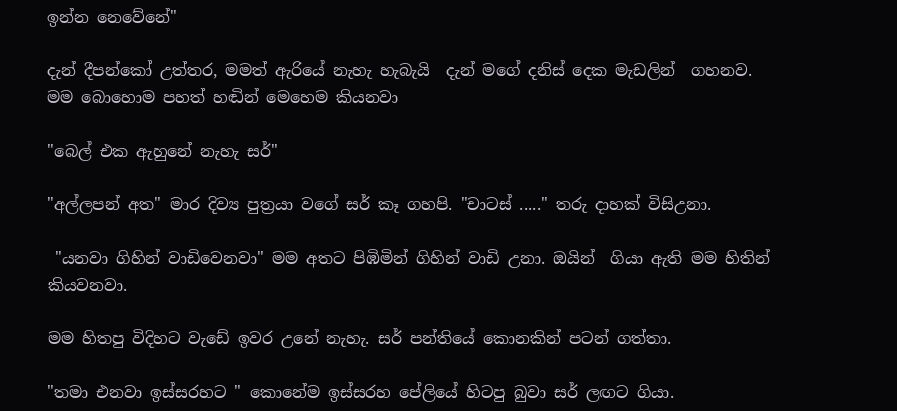ඉන්න නෙවේනේ"

දැන් දීපන්කෝ උත්තර, මමත් ඇරියේ නැහැ හැබැයි  දැන් මගේ දනිස් දෙක මැඩලින්  ගහනව. මම බොහොම පහත් හඬින් මෙහෙම කියනවා

"බෙල් එක ඇහුනේ නැහැ සර්"

"අල්ලපන් අත" මාර දිව්‍ය පුත්‍රයා වගේ සර් කෑ ගහපි. "චාටස් ....." තරු දාහක් විසිඋනා.

 "යනවා ගිහින් වාඩිවෙනවා" මම අතට පිඹිමින් ගිහින් වාඩි උනා. ඔයින්  ගියා ඇති මම හිතින් කියවනවා.

මම හිතපු විදිහට වැඩේ ඉවර උනේ නැහැ. සර් පන්තියේ කොනකින් පටන් ගත්තා.

"තමා එනවා ඉස්සරහට " කොනේම ඉස්සරහ පේලියේ හිටපු බුවා සර් ලඟට ගියා.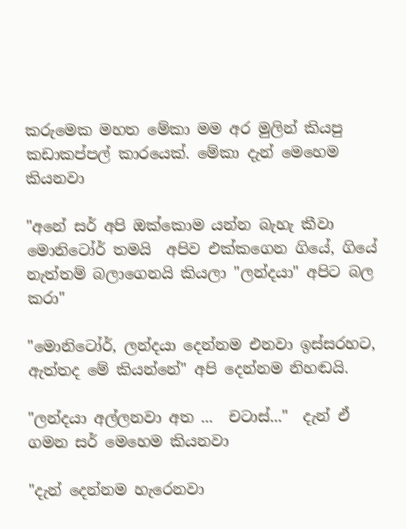කරුමෙක මහත මේකා මම අර මුලින් කියපු කඩාකප්පල් කාරයෙක්. මේකා දැන් මෙහෙම කියනවා

"අනේ සර් අපි ඔක්කොම යන්න බැහැ කීවා මොනිටෝර් තමයි  අපිව එක්කගෙන ගියේ, ගියේ නැත්තම් බලාගෙනයි කියලා "ලන්දයා" අපිට බල කරා"

"මොනිටෝර්, ලන්දයා දෙන්නම එනවා ඉස්සරහට, ඇත්තද මේ කියන්නේ" අපි දෙන්නම නිහඬයි.

"ලන්දයා අල්ලනවා අත ...  චටාස්..."  දැන් ඒ ගමන සර් මෙහෙම කියනවා

"දැන් දෙන්නම හැරෙනවා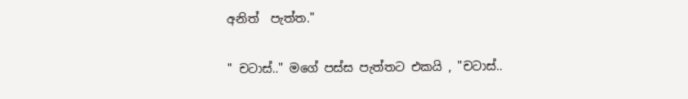අනිත්  පැත්ත."

" චටාස්.." මගේ පස්ස පැත්තට එකයි , "චටාස්..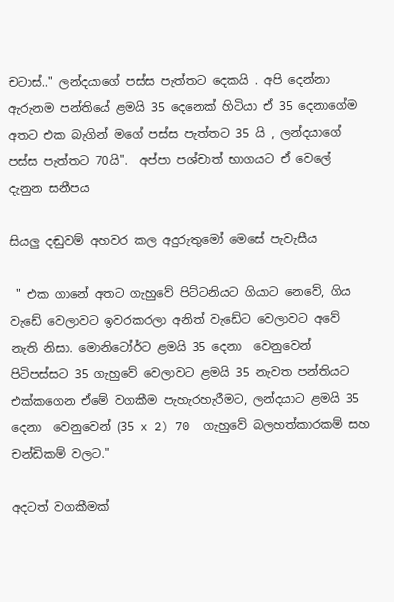චටාස්.." ලන්දයාගේ පස්ස පැත්තට දෙකයි . අපි දෙන්නා ඇරුනම පන්තියේ ළමයි 35 දෙනෙක් හිටියා ඒ 35 දෙනාගේම අතට එක බැගින් මගේ පස්ස පැත්තට 35 යි , ලන්දයාගේ  පස්ස පැත්තට 70යි".  අප්පා පශ්චාත් භාගයට ඒ වෙලේ දැනුන සනීපය

සියලු දඬුවම් අහවර කල අදුරුතුමෝ මෙසේ පැවැසීය

 " එක ගානේ අතට ගැහුවේ පිට්ටනියට ගියාට නෙවේ, ගිය වැඩේ වෙලාවට ඉවරකරලා අනිත් වැඩේට වෙලාවට අවේ නැති නිසා. මොනිටෝර්ට ළමයි 35 දෙනා  වෙනුවෙන් පිටිපස්සට 35 ගැහුවේ වෙලාවට ළමයි 35 නැවත පන්තියට එක්කගෙන ඒමේ වගකීම පැහැරහැරීමට, ලන්දයාට ළමයි 35 දෙනා  වෙනුවෙන් (35 x 2) 70  ගැහුවේ බලහත්කාරකම් සහ චන්ඩිකම් වලට."

අදටත් වගකීමක්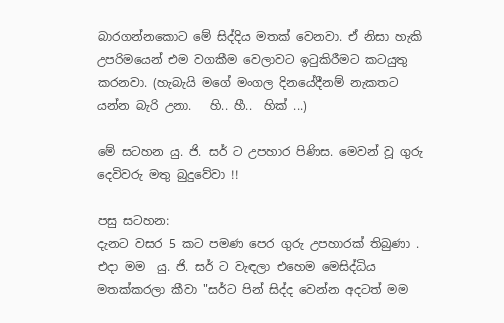බාරගන්නකොට මේ සිද්දිය මතක් වෙනවා. ඒ නිසා හැකි උපරිමයෙන් එම වගකීම වෙලාවට ඉටුකිරීමට කටයුතු කරනවා. (හැබැයි මගේ මංගල දිනයේදීනම් නැකතට යන්න බැරි උනා.   හි.. හී..  හික් ...)

මේ සටහන යු. ජි. සර් ට උපහාර පිණිස. මෙවන් වූ ගුරු දෙවිවරු මතු බුදුවේවා !!

පසු සටහන:
දැනට වසර 5 කට පමණ පෙර ගුරු උපහාරක් තිබුණා . එදා මම  යු. ජි. සර් ට වැඳලා එහෙම මෙසිද්ධිය මතක්කරලා කීවා "සර්ට පින් සිද්ද වෙන්න අදටත් මම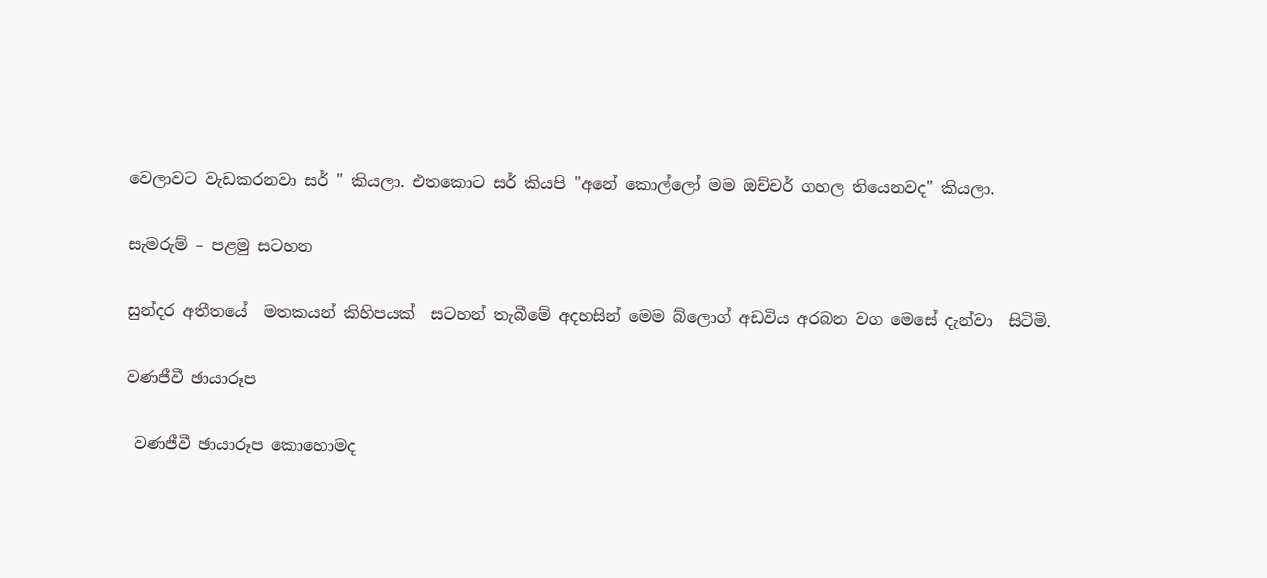වෙලාවට වැඩකරනවා සර් " කියලා. එතකොට සර් කියපි "අනේ කොල්ලෝ මම ඔච්චර් ගහල තියෙනවද" කියලා.

සැමරුම් – පළමු සටහන

සුන්දර අතීතයේ  මතකයන් කිහිපයක්  සටහන් තැබීමේ අදහසින් මෙම බ්ලොග් අඩවිය අරබන වග මෙසේ දැන්වා  සිටිමි.

වණජීවී ඡායාරූප

 වණජීවී ඡායාරූප කොහොමද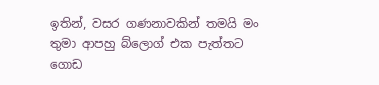ඉතින්, වසර ගණනාවකින් තමයි මං තුමා ආපහු බ්ලොග් එක පැත්තට ගොඩ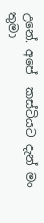උනේ. අපේ  කස්ටියට දැන් මං තුමා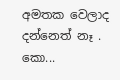අමතක වෙලාද දන්නෙත් නෑ . කො...